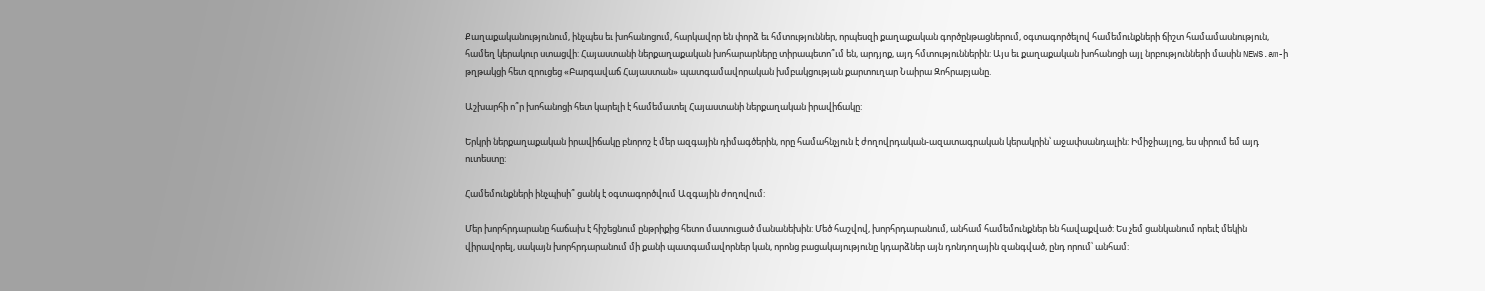Քաղաքականությունում, ինչպես եւ խոհանոցում, հարկավոր են փորձ եւ հմտություններ, որպեսզի քաղաքական գործընթացներում, օգտագործելով համեմունքների ճիշտ համամասնություն, համեղ կերակուր ստացվի: Հայաստանի ներքաղաքական խոհարարները տիրապետո՞ւմ են, արդյոք, այդ հմտություններին: Այս եւ քաղաքական խոհանոցի այլ նրբությունների մասին NEWS.am-ի թղթակցի հետ զրուցեց «Բարգավաճ Հայաստան» պատգամավորական խմբակցության քարտուղար Նաիրա Զոհրաբյանը.

Աշխարհի ո՞ր խոհանոցի հետ կարելի է համեմատել Հայաստանի ներքաղական իրավիճակը:

Երկրի ներքաղաքական իրավիճակը բնորոշ է մեր ազգային դիմագծերին, որը համահնչյուն է ժողովրդական-ազատագրական կերակրին՝ աջափսանդալին: Իմիջիայլոց, ես սիրում եմ այդ ուտեստը:

Համեմունքների ինչպիսի՞ ցանկ է օգտագործվում Ազգային ժողովում:

Մեր խորհրդարանը հաճախ է հիշեցնում ընթրիքից հետո մատուցած մանանեխին: Մեծ հաշվով, խորհրդարանում, անհամ համեմունքներ են հավաքված: Ես չեմ ցանկանում որեւէ մեկին վիրավորել, սակայն խորհրդարանում մի քանի պատգամավորներ կան, որոնց բացակայությունը կդարձներ այն դոնդողային զանգված, ընդ որում՝ անհամ: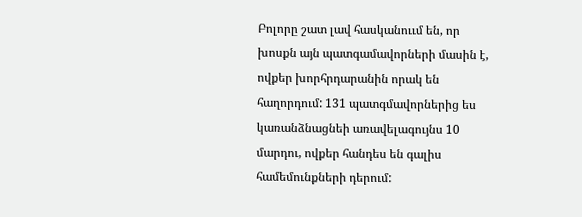Բոլորը շատ լավ հասկանոււմ են, որ խոսքն այն պատգամավորների մասին է, ովքեր խորհրդարանին որակ են հաղորդում: 131 պատգմավորներից ես կառանձնացնեի առավելագույնս 10 մարդու, ովքեր հանդես են գալիս համեմունքների դերում: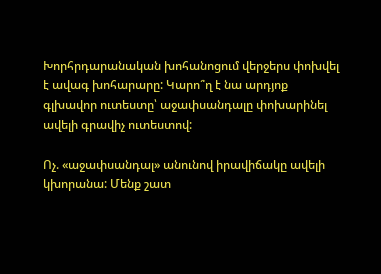Խորհրդարանական խոհանոցում վերջերս փոխվել է ավագ խոհարարը: Կարո՞ղ է նա արդյոք գլխավոր ուտեստը՝ աջափսանդալը փոխարինել ավելի գրավիչ ուտեստով:

Ոչ. «աջափսանդալ» անունով իրավիճակը ավելի կխորանա: Մենք շատ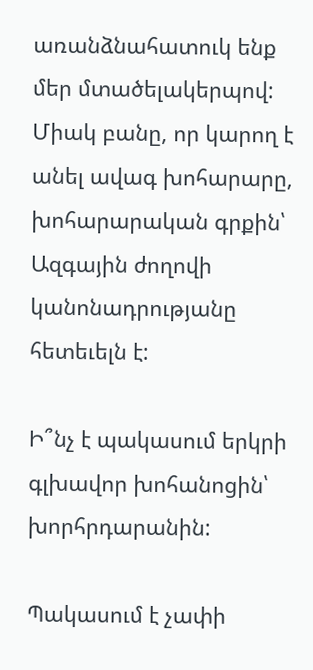առանձնահատուկ ենք մեր մտածելակերպով: Միակ բանը, որ կարող է անել ավագ խոհարարը, խոհարարական գրքին՝ Ազգային ժողովի կանոնադրությանը հետեւելն է:

Ի՞նչ է պակասում երկրի գլխավոր խոհանոցին՝ խորհրդարանին:

Պակասում է չափի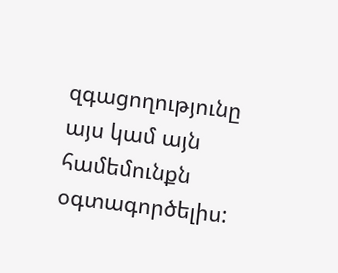զգացողությունը այս կամ այն համեմունքն օգտագործելիս: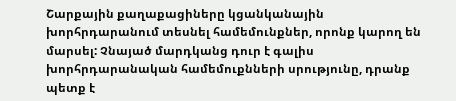Շարքային քաղաքացիները կցանկանային խորհրդարանում տեսնել համեմունքներ, որոնք կարող են մարսել: Չնայած մարդկանց դուր է գալիս խորհրդարանական համեմուքնների սրությունը, դրանք պետք է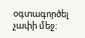օգտագործել չափի մեջ: